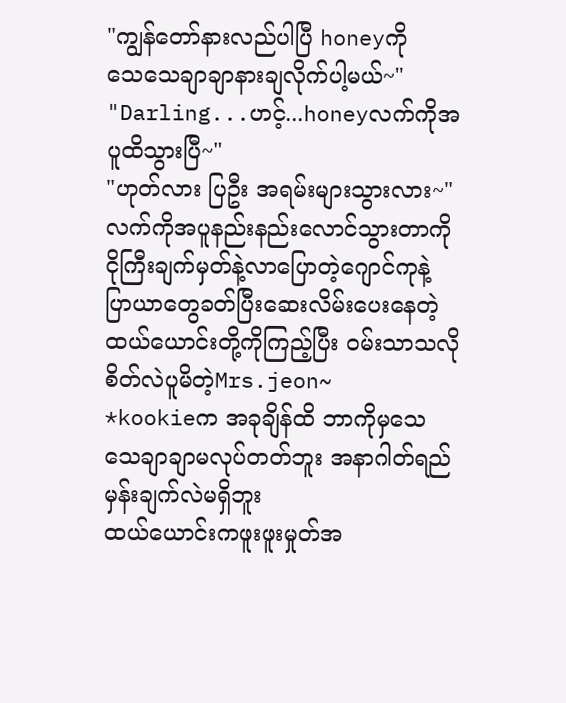"ကျွန်တော်နားလည်ပါပြီ honeyကို
သေသေချာချာနားချလိုက်ပါ့မယ်~"
"Darling...ဟင့်...honeyလက်ကိုအပူထိသွားပြီ~"
"ဟုတ်လား ပြဦး အရမ်းများသွားလား~"
လက်ကိုအပူနည်းနည်းလောင်သွားတာကို
ငိုကြီးချက်မှတ်နဲ့လာပြောတဲ့ဂျောင်ကုနဲ့
ပြာယာတွေခတ်ပြီးဆေးလိမ်းပေးနေတဲ့ထယ်ယောင်းတို့ကိုကြည့်ပြီး ဝမ်းသာသလို စိတ်လဲပူမိတဲ့Mrs.jeon~
*kookieက အခုချိန်ထိ ဘာကိုမှသေသေချာချာမလုပ်တတ်ဘူး အနာဂါတ်ရည်မှန်းချက်လဲမရှိဘူး
ထယ်ယောင်းကဖူးဖူးမှုတ်အ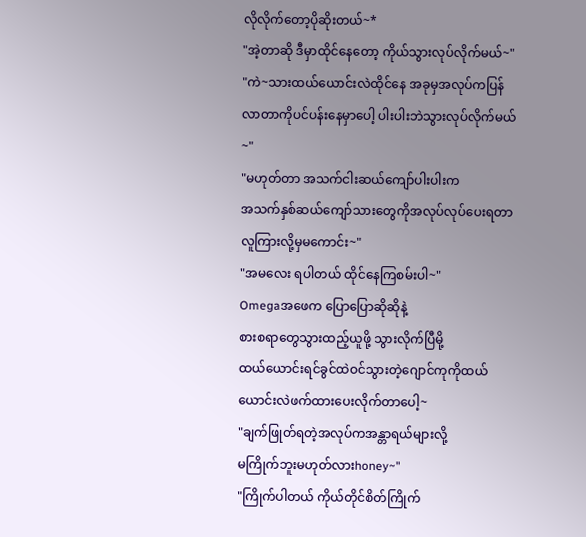လိုလိုက်တော့ပိုဆိုးတယ်~*
"အဲ့တာဆို ဒီမှာထိုင်နေတော့ ကိုယ်သွားလုပ်လိုက်မယ်~"
"ကဲ~သားထယ်ယောင်းလဲထိုင်နေ အခုမှအလုပ်ကပြန်လာတာကိုပင်ပန်းနေမှာပေါ့ ပါးပါးဘဲသွားလုပ်လိုက်မယ်~"
"မဟုတ်တာ အသက်ငါးဆယ်ကျော်ပါးပါးက
အသက်နှစ်ဆယ်ကျော်သားတွေကိုအလုပ်လုပ်ပေးရတာ
လူကြားလို့မှမကောင်း~"
"အမလေး ရပါတယ် ထိုင်နေကြစမ်းပါ~"
Omegaအဖေက ပြောပြောဆိုဆိုနဲ့
စားစရာတွေသွားထည့်ယူဖို့ သွားလိုက်ပြီမို့
ထယ်ယောင်းရင်ခွင်ထဲဝင်သွားတဲ့ဂျောင်ကုကိုထယ်ယောင်းလဲဖက်ထားပေးလိုက်တာပေါ့~
"ချက်ဖြုတ်ရတဲ့အလုပ်ကအန္တာရယ်များလို့
မကြိုက်ဘူးမဟုတ်လားhoney~"
"ကြိုက်ပါတယ် ကိုယ်တိုင်စိတ်ကြိုက်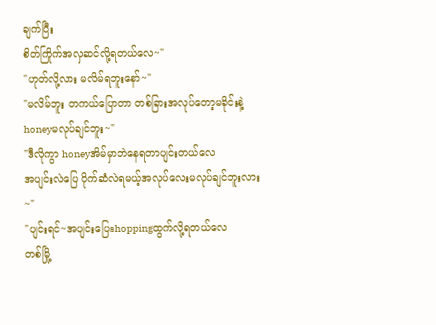ချက်ပြီး
စိတ်ကြိုက်အလှဆင်လို့ရတယ်လေ~"
"ဟုတ်လို့လား မလိမ်ရဘူးနော်~"
"မလိမ်ဘူး တကယ်ပြောတာ တစ်ခြားအလုပ်တော့မခိုင်းနဲ့
honeyမလုပ်ချင်ဘူး~"
"ဒီလိုကွာ honeyအိမ်မှာဘဲနေရတာပျင်းတယ်လေ
အပျင်းလဲပြေ ပိုက်ဆံလဲရမယ့်အလုပ်လေးမလုပ်ချင်ဘူးလား~"
"ပျင်းရင်~အပျင်းပြေshoppingထွက်လို့ရတယ်လေ
တစ်မြို့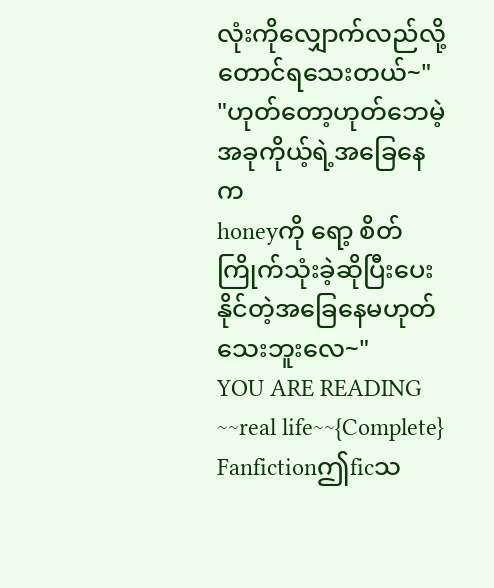လုံးကိုလျှောက်လည်လို့တောင်ရသေးတယ်~"
"ဟုတ်တော့ဟုတ်ဘေမဲ့ အခုကိုယ့်ရဲ့အခြေနေက
honeyကို ရော့ စိတ်ကြိုက်သုံးခဲ့ဆိုပြီးပေးနိုင်တဲ့အခြေနေမဟုတ်သေးဘူးလေ~"
YOU ARE READING
~~real life~~{Complete}
Fanfictionဤficသ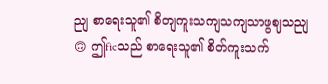ညျ စာရေးသူ၏ စိတျကူးသကျသကျသာဖွဈသညျ🙃 ဤficသည် စာရေးသူ၏ စိတ်ကူးသက်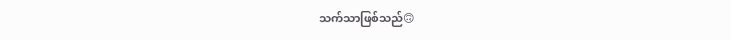သက်သာဖြစ်သည်🙃